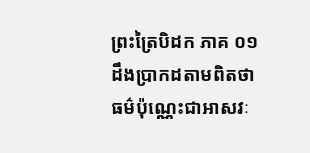ព្រះត្រៃបិដក ភាគ ០១
ដឹងប្រាកដតាមពិតថា ធម៌ប៉ុណ្ណេះជាអាសវៈ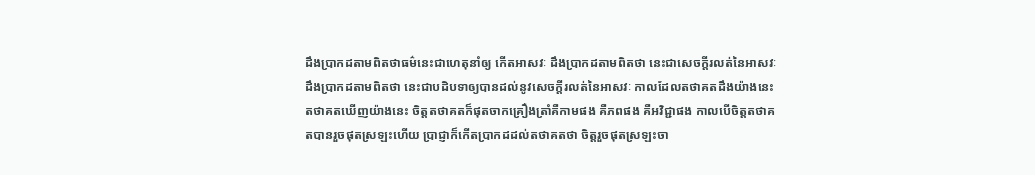ដឹងប្រាកដតាមពិតថាធម៌នេះជាហេតុនាំឲ្យ កើតអាសវៈ ដឹងប្រាកដតាមពិតថា នេះជាសេចក្តីរលត់នៃអាសវៈ ដឹងប្រាកដតាមពិតថា នេះជាបដិបទាឲ្យបានដល់នូវសេចក្តីរលត់នៃអាសវៈ កាលដែលតថាគតដឹងយ៉ាងនេះ តថាគតឃើញយ៉ាងនេះ ចិត្តតថាគតក៏ផុតចាកគ្រឿងត្រាំគឺកាមផង គឺភពផង គឺអវិជ្ជាផង កាលបើចិត្តតថាគតបានរួចផុតស្រឡះហើយ ប្រាជ្ញាក៏កើតប្រាកដដល់តថាគតថា ចិត្តរួចផុតស្រឡះចា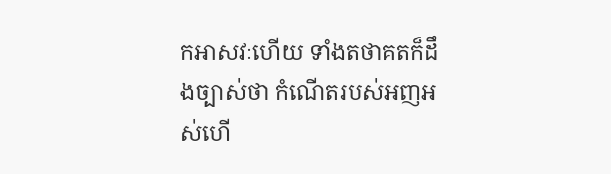កអាសវៈហើយ ទាំងតថាគតក៏ដឹងច្បាស់ថា កំណើតរបស់អញអស់ហើ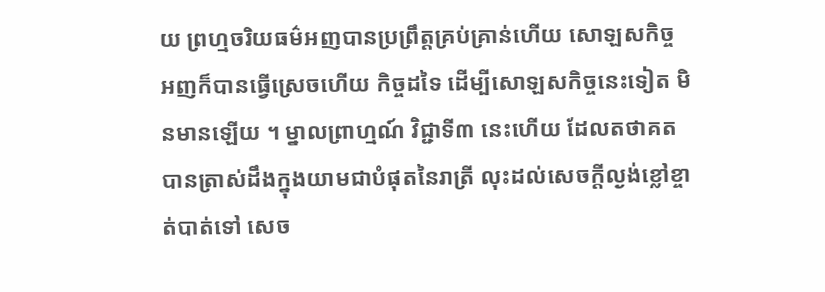យ ព្រហ្មចរិយធម៌អញបានប្រព្រឹត្តគ្រប់គ្រាន់ហើយ សោឡសកិច្ច អញក៏បានធ្វើស្រេចហើយ កិច្ចដទៃ ដើម្បីសោឡសកិច្ចនេះទៀត មិនមានឡើយ ។ ម្នាលព្រាហ្មណ៍ វិជ្ជាទី៣ នេះហើយ ដែលតថាគតបានត្រាស់ដឹងក្នុងយាមជាបំផុតនៃរាត្រី លុះដល់សេចក្តីល្ងង់ខ្លៅខ្ចាត់បាត់ទៅ សេច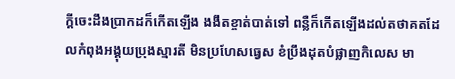ក្តីចេះដឹងប្រាកដក៏កើតឡើង ងងឹតខ្ចាត់បាត់ទៅ ពន្លឺក៏កើតឡើងដល់តថាគតដែលកំពុងអង្គុយប្រុងស្មារតី មិនប្រហែសធ្វេស ខំប្រឹងដុតបំផ្លាញកិលេស មា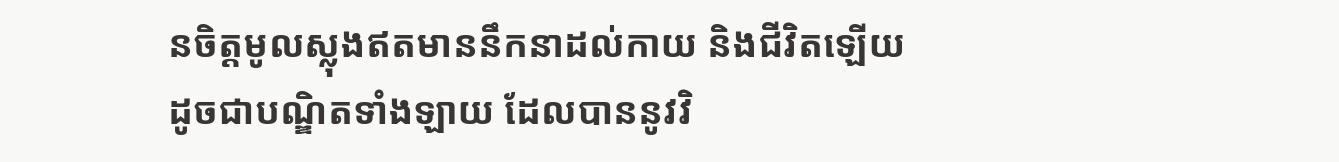នចិត្តមូលស្លុងឥតមាននឹកនាដល់កាយ និងជីវិតឡើយ ដូចជាបណ្ឌិតទាំងឡាយ ដែលបាននូវវិ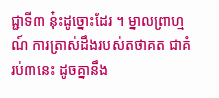ជ្ជាទី៣ នុ៎ះដូច្នោះដែរ ។ ម្នាលព្រាហ្មណ៍ ការត្រាស់ដឹងរបស់តថាគត ជាគំរប់៣នេះ ដូចគ្នានឹង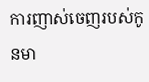ការញាស់ចេញរបស់កូនមា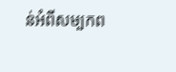ន់អំពីសម្បកព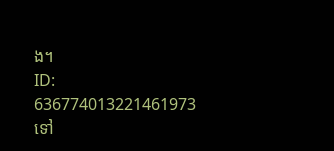ង។
ID: 636774013221461973
ទៅ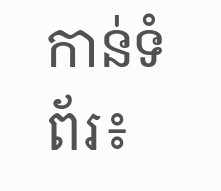កាន់ទំព័រ៖